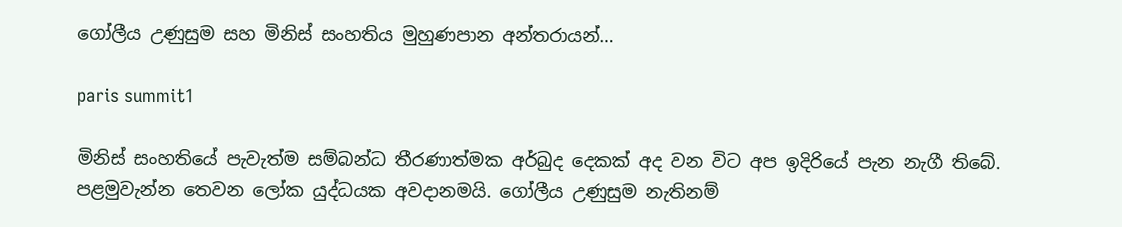ගෝලීය උණුසුම සහ මිනිස් සංහතිය මුහුණපාන අන්තරායන්…

paris summit1

මිනිස් සංහතියේ පැවැත්ම සම්බන්ධ තීරණාත්මක අර්බුද දෙකක් අද වන විට අප ඉදිරියේ පැන නැගී තිබේ. පළමුවැන්න තෙවන ලෝක යුද්ධයක අවදානමයි. ගෝලීය උණුසුම නැතිනම්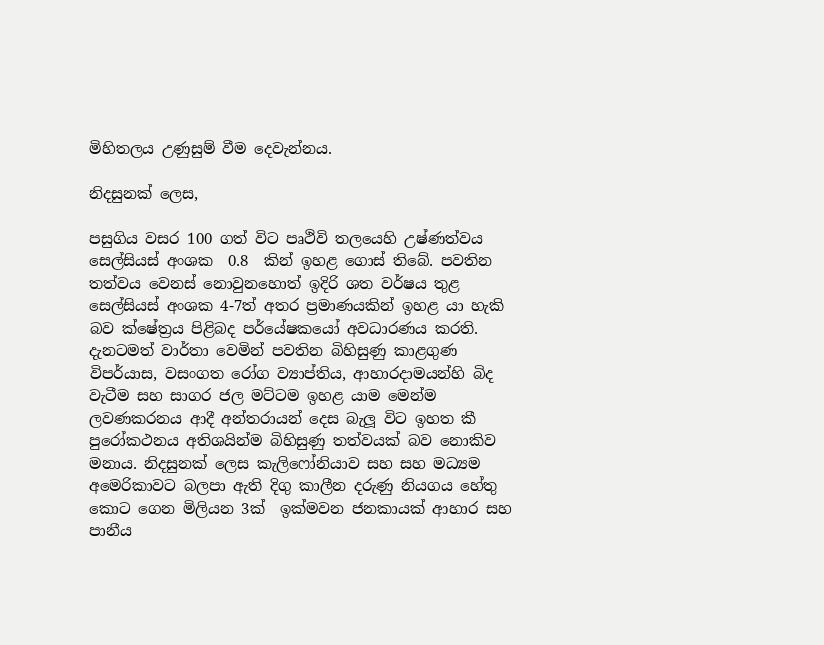මිහිතලය උණුසුම් වීම දෙවැන්නය.

නිදසුනක් ලෙස,

පසුගිය වසර 100 ගත් විට පෘථිවි තලයෙහි උෂ්ණත්වය සෙල්සියස් අංශක  0.8  කින් ඉහළ ගොස් තිබේ. පවතින තත්වය වෙනස් නොවුනහොත් ඉදිරි ශත වර්ෂය තුළ සෙල්සියස් අංශක 4-7ත් අතර ප්‍රමාණයකින් ඉහළ යා හැකි බව ක්ෂේත්‍රය පිළිබද පර්යේෂකයෝ අවධාරණය කරති. දැනටමත් වාර්තා වෙමින් පවතින බිහිසුණු කාළගුණ විපර්යාස, වසංගත රෝග ව්‍යාප්තිය, ආහාරදාමයන්හි බිද වැටීම සහ සාගර ජල මට්ටම ඉහළ යාම මෙන්ම ලවණකරනය ආදී අන්තරායන් දෙස බැලූ විට ඉහත කී පුරෝකථනය අතිශයින්ම බිහිසුණු තත්වයක් බව නොකිව මනාය. නිදසුනක් ලෙස කැලිෆෝනියාව සහ සහ මධ්‍යම අමෙරිකාවට බලපා ඇති දිගු කාලීන දරුණු නියගය හේතු කොට ගෙන මිලියන 3ක්  ඉක්මවන ජනකායක් ආහාර සහ පානීය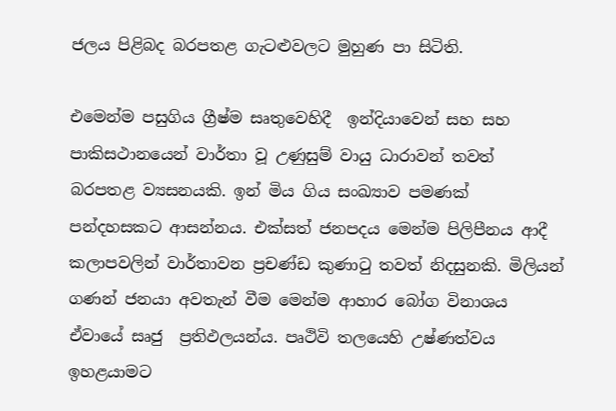ජලය පිළිබද බරපතළ ගැටළුවලට මුහුණ පා සිටිති.

එමෙන්ම පසුගිය ග්‍රීෂ්ම සෘතුවෙහිදී  ඉන්දියාවෙන් සහ සහ පාකිසථානයෙන් වාර්තා වූ උණුසුම් වායු ධාරාවන් තවත් බරපතළ ව්‍යසනයකි. ඉන් මිය ගිය සංඛ්‍යාව පමණක් පන්දහසකට ආසන්නය. එක්සත් ජනපදය මෙන්ම පිලිපීනය ආදී කලාපවලින් වාර්තාවන ප්‍රචණ්ඩ කුණාටු තවත් නිදසුනකි. මිලියන් ගණන් ජනයා අවතැන් වීම මෙන්ම ආහාර බෝග විනාශය ඒවායේ සෘජු  ප්‍රතිඵලයන්ය. පෘථිවි තලයෙහි උෂ්ණත්වය ඉහළයාමට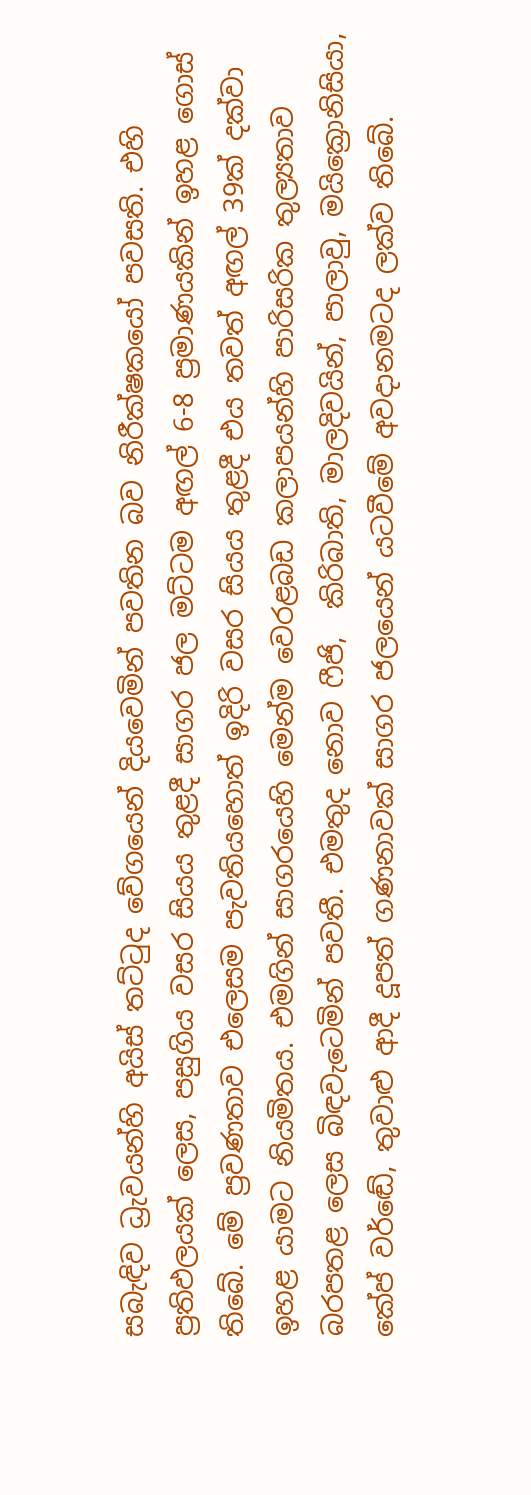සබැඳිව ධ්‍රැවයන්හි අයිස් තට්ටුද වේගයෙන් දියවෙමින් පවතින බව නිරීක්ෂකයෝ පවසති. එහි ප්‍රතිඵලයක් ලෙස, පසුගිය වසර සියය තුළදී සාගර ජල මට්ටම අඟල් 6-8 ප්‍රමාණයකින් ඉහළ ගොස් තිබේ. මේ ප්‍රවණතාව එලෙසම පැවතියහොත් ඉදිරි වසර සියය තුළදී එය තවත් අඟල් 39ක් දක්වා ඉහළ යාමට නියමිතය. එමගින් සාගරයෙහි මෙන්ම වෙරළබඩ කලාපයන්හි පාරිසරික තුල්‍යතාව බරපතළ ලෙස බිඳවැටෙමින් පවතී. එමතුද නොව ෆීජි,  කිරිබාති, මාලදිවයින්, පාලාවු, මයික්‍රොනිසියා, කේප් වර්ඬේ, තුවාළු ආදී දූපත් ගණනාවක් සාගර ජලයෙන් යටවීමේ අවදානමටද ලක්ව තිබේ.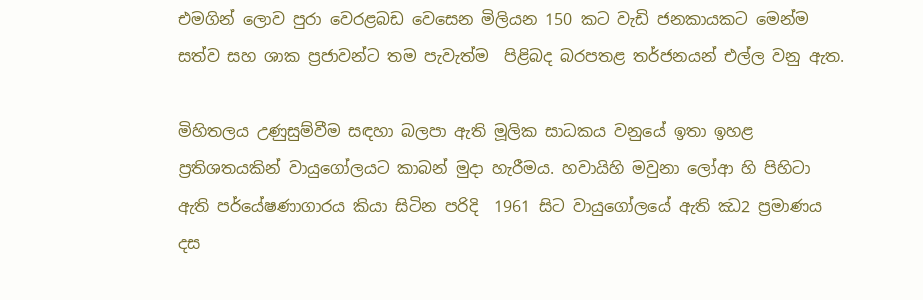එමගින් ලොව පුරා වෙරළබඩ වෙසෙන මිලියන 150 කට වැඩි ජනකායකට මෙන්ම සත්ව සහ ශාක ප්‍රජාවන්ට තම පැවැත්ම  පිළිබද බරපතළ තර්ජනයන් එල්ල වනු ඇත.

මිහිතලය උණුසුම්වීම සඳහා බලපා ඇති මූලික සාධකය වනුයේ ඉතා ඉහළ ප්‍රතිශතයකින් වායුගෝලයට කාබන් මුදා හැරීමය. හවායිහි මවුනා ලෝආ හි පිහිටා ඇති පර්යේෂණාගාරය කියා සිටින පරිදි  1961 සිට වායුගෝලයේ ඇති ඣ2 ප්‍රමාණය දස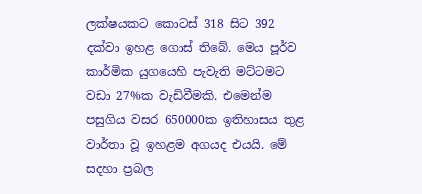ලක්ෂයකට කොටස් 318 සිට 392 දක්වා ඉහළ ගොස් තිබේ. මෙය පූර්ව කාර්මික යුගයෙහි පැවැති මට්ටමට වඩා 27%ක වැඩිවීමකි. එමෙන්ම පසුගිය වසර 650000ක ඉතිහාසය තුළ වාර්තා වූ ඉහළම අගයද එයයි. මේ සදහා ප්‍රබල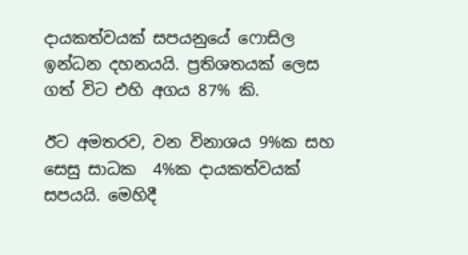දායකත්වයක් සපයනුයේ ෆොසිල ඉන්ධන දහනයයි. ප්‍රතිශතයක් ලෙස ගත් විට එහි අගය 87% කි.

ඊට අමතරව, වන විනාශය 9%ක සහ සෙසු සාධක  4%ක දායකත්වයක් සපයයි. මෙහිදී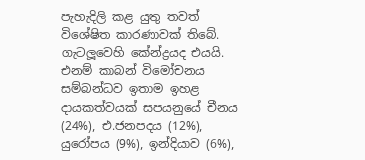පැහැදිලි කළ යුතු තවත් විශේෂිත කාරණාවක් තිබේ. ගැටලූවෙහි කේන්ද්‍රයද එයයි. එනම් කාබන් විමෝචනය සම්බන්ධව ඉතාම ඉහළ දායකත්වයක් සපයනුයේ චීනය (24%), එ.ජනපදය (12%), යුරෝපය (9%), ඉන්දියාව (6%),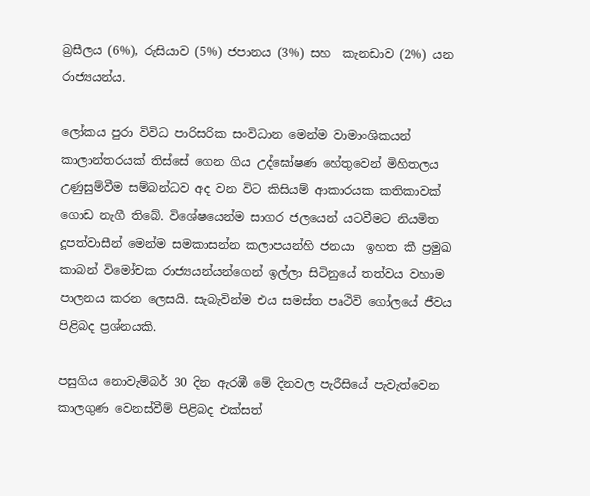බ්‍රසීලය (6%), රුසියාව (5%) ජපානය (3%) සහ  කැනඩාව (2%) යන රාජ්‍යයන්ය.

ලෝකය පුරා විවිධ පාරිසරික සංවිධාන මෙන්ම වාමාංශිකයන් කාලාන්තරයක් තිස්සේ ගෙන ගිය උද්ඝෝෂණ හේතුවෙන් මිහිතලය උණුසුම්වීම සම්බන්ධව අද වන විට කිසියම් ආකාරයක කතිකාවක් ගොඩ නැගී තිබේ. විශේෂයෙන්ම සාගර ජලයෙන් යටවීමට නියමිත දූපත්වාසීන් මෙන්ම සමකාසන්න කලාපයන්හි ජනයා  ඉහත කී ප්‍රමුඛ කාබන් විමෝචක රාජ්‍යයන්යන්ගෙන් ඉල්ලා සිටිනුයේ තත්වය වහාම පාලනය කරන ලෙසයි. සැබැවින්ම එය සමස්ත පෘථිවි ගෝලයේ ජීවය පිළිබද ප්‍රශ්නයකි.

පසුගිය නොවැම්බර් 30 දින ඇරඹී මේ දිනවල පැරීසියේ පැවැත්වෙන කාලගුණ වෙනස්වීම් පිළිබද එක්සත්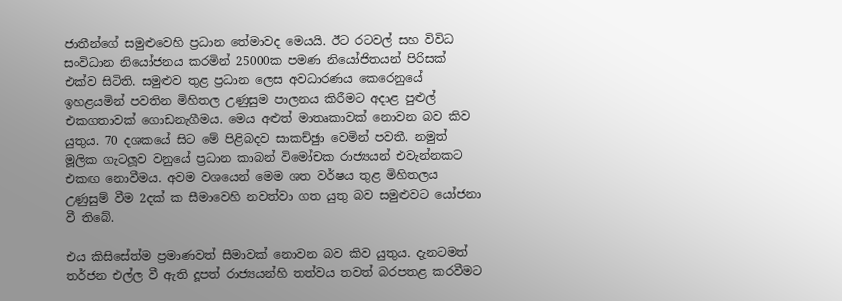ජාතීන්ගේ සමුළුවෙහි ප්‍රධාන තේමාවද මෙයයි. ඊට රටවල් සහ විවිධ සංවිධාන නියෝජනය කරමින් 25000ක පමණ නියෝජිතයන් පිරිසක් එක්ව සිටිති. සමුළුව තුළ ප්‍රධාන ලෙස අවධාරණය කෙරෙනුයේ ඉහළයමින් පවතින මිහිතල උණුසුම පාලනය කිරීමට අදාළ පුළුල් එකගතාවක් ගොඩනැගීමය. මෙය අළුත් මාතෘකාවක් නොවන බව කිව යුතුය. 70 දශකයේ සිට මේ පිළිබදව සාකච්ඡුා වෙමින් පවතී. නමුත් මූලික ගැටලූව වනුයේ ප්‍රධාන කාබන් විමෝචක රාජ්‍යයන් එවැන්නකට එකඟ නොවීමය. අවම වශයෙන් මෙම ශත වර්ෂය තුළ මිහිතලය උණුසුම් වීම 2දක්‍ ක සීමාවෙහි නවත්වා ගත යුතු බව සමුළුවට යෝජනා වී තිබේ.

එය කිසිසේත්ම ප්‍රමාණවත් සීමාවක් නොවන බව කිව යුතුය. දැනටමත් තර්ජන එල්ල වී ඇති දූපත් රාජ්‍යයන්හි තත්වය තවත් බරපතළ කරවීමට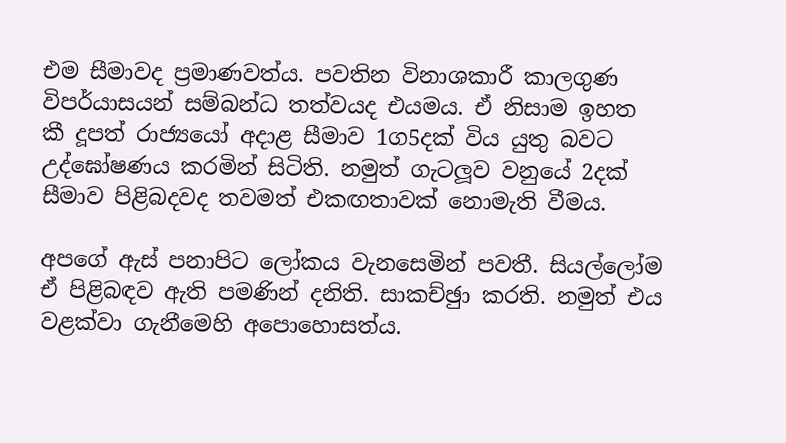එම සීමාවද ප්‍රමාණවත්ය. පවතින විනාශකාරී කාලගුණ විපර්යාසයන් සම්බන්ධ තත්වයද එයමය. ඒ නිසාම ඉහත කී දූපත් රාජ්‍යයෝ අදාළ සීමාව 1ග5දක්‍ විය යුතු බවට උද්ඝෝෂණය කරමින් සිටිති. නමුත් ගැටලූව වනුයේ 2දක්‍ සීමාව පිළිබදවද තවමත් එකඟතාවක් නොමැති වීමය.

අපගේ ඇස් පනාපිට ලෝකය වැනසෙමින් පවතී. සියල්ලෝම ඒ පිළිබඳව ඇති පමණින් දනිති. සාකච්ඡුා කරති. නමුත් එය වළක්වා ගැනීමෙහි අපොහොසත්ය.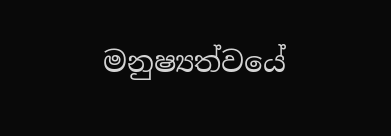මනුෂ්‍යත්වයේ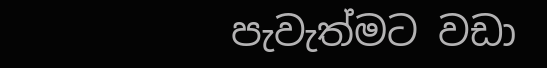පැවැත්මට වඩා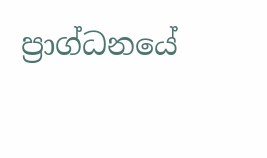ප්‍රාග්ධනයේ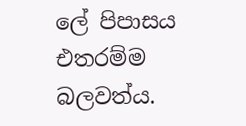ලේ පිපාසය එතරම්ම බලවත්ය.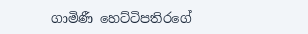ගාමිණී හෙට්ටිපතිරගේ